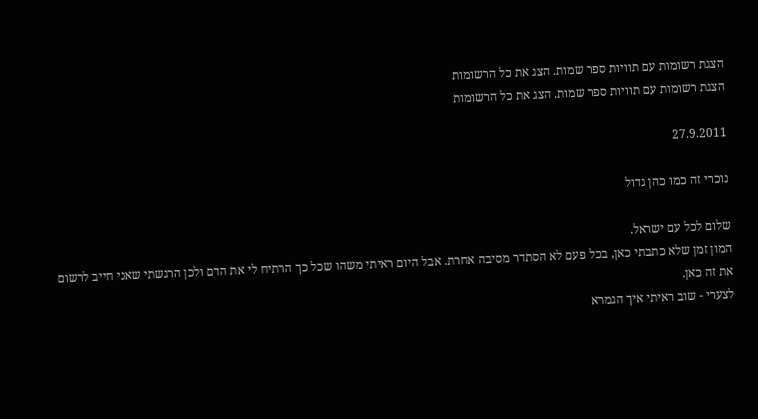הצגת רשומות עם תוויות ספר שמות. הצג את כל הרשומות
הצגת רשומות עם תוויות ספר שמות. הצג את כל הרשומות

27.9.2011

נוכרי זה כמו כהן גדול

שלום לכל עם ישראל.
המון זמן שלא כתבתי כאן, בכל פעם לא הסתדר מסיבה אחרת. אבל היום ראיתי משהו שכל כך הרתיח לי את הדם ולכן הרגשתי שאני חייב לרשום את זה כאן.
לצערי - שוב ראיתי איך הגמרא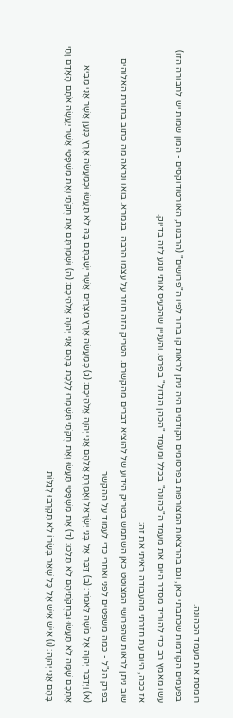רומסת את מעמד הכהונה.
בפעמים הקודמות שכתבתי כאן, וגם בהרצאות המצורפות בפרסומים הקודמים היה ניתן לראות קו ברור לפיו ה"פרושים" (הרבנות, האורטודוקסים - המון שמות יש לחבורה הזו) עשו מאמץ רב כדי להוריד מסדר היום את מעמד ה"כהונה" בכלל ומעמד "הכהן הגדול" בפרט. והעניין שהכעיס אותי נוגע לזה בדיוק.
אז ככה, היום עת חזרתי מהעבודה ראיתי את זה:
שוב ניתן לראות שהפרושי המצוטט כאן השתמש בטריק הידוע של להוציא דברים מהקשרם. הטריק הזה חוזר על עצמו הרבה  בגמרא. בואו ונראה מה כתוב בתורת האלוהים בפרק הנ"ל - כמה משפטים לפני ואחרי כדי לעמוד על ההקשר
(א) וַיְדַבֵּר יְהוָה אֶל מֹשֶׁה לֵּאמֹר: (ב) דַּבֵּר אֶל בְּנֵי יִשְׂרָאֵל וְאָמַרְתָּ אֲלֵהֶם אֲנִי יְהוָה אֱלֹהֵיכֶם: (ג) כְּמַעֲשֵׂה אֶרֶץ מִצְרַיִם אֲשֶׁר יְשַׁבְתֶּם בָּהּ לֹא תַעֲשׂוּ וּכְמַעֲשֵׂה אֶרֶץ כְּנַעַן אֲשֶׁר אֲנִי מֵבִיא אֶתְכֶם שָׁמָּה לֹא תַעֲשׂוּ וּבְחֻקֹּתֵיהֶם לֹא תֵלֵכוּ: (ד) אֶת מִשְׁפָּטַי תַּעֲשׂוּ וְאֶת חֻקֹּתַי תִּשְׁמְרוּ לָלֶכֶת בָּהֶם אֲנִי יְהוָה אֱלֹהֵיכֶם: (ה) וּשְׁמַרְתֶּם אֶת חֻקֹּתַי וְאֶת מִשְׁפָּטַי אֲשֶׁר יַעֲשֶׂה אֹתָם הָאָדָם וָחַי בָּהֶם אֲנִי יְהוָה: (ו) אִישׁ אִישׁ אֶל כָּל שְׁאֵר בְּשָׂרוֹ לֹא תִקְרְבוּ לְגַלּוֹת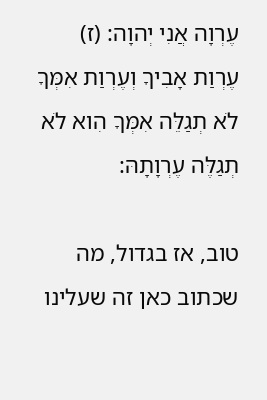עֶרְוָה אֲנִי יְהוָה: (ז) עֶרְוַת אָבִיךָ וְעֶרְוַת אִמְּךָ לֹא תְגַלֵּה אִמְּךָ הִוא לֹא תְגַלֶּה עֶרְוָתָהּ:

טוב, אז בגדול, מה שכתוב כאן זה שעלינו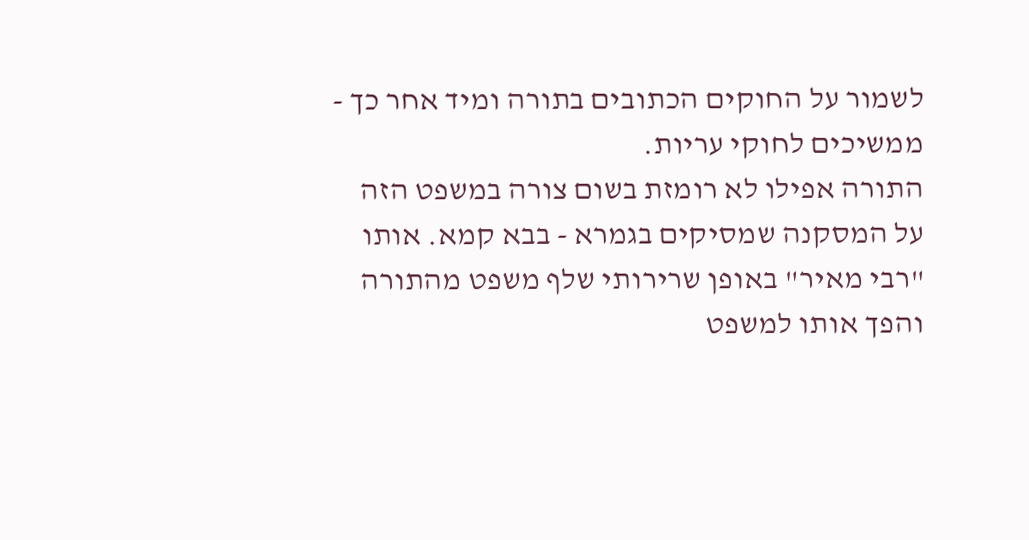לשמור על החוקים הכתובים בתורה ומיד אחר כך - ממשיכים לחוקי עריות.
התורה אפילו לא רומזת בשום צורה במשפט הזה על המסקנה שמסיקים בגמרא - בבא קמא. אותו "רבי מאיר" באופן שרירותי שלף משפט מהתורה והפך אותו למשפט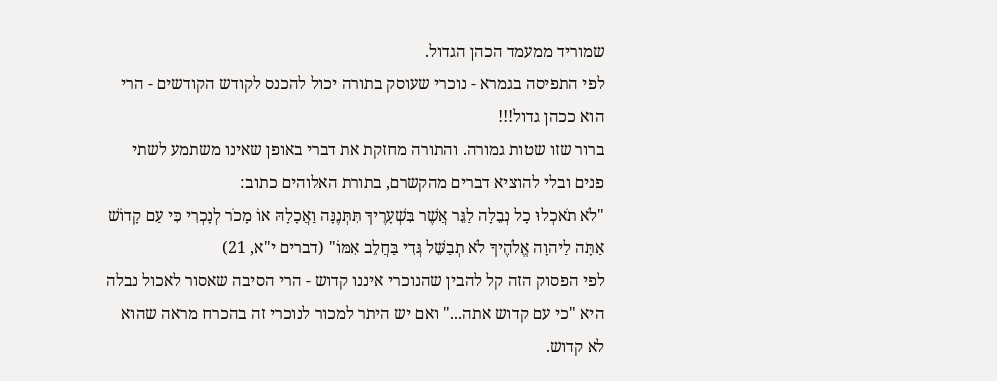שמוריד ממעמד הכהן הגדול.
לפי התפיסה בגמרא - נוכרי שעוסק בתורה יכול להכנס לקודש הקודשים - הרי הוא ככהן גדול!!!
ברור שזו שטות גמורה. והתורה מחזקת את דברי באופן שאינו משתמע לשתי פנים ובלי להוציא דברים מהקשרם, בתורת האלוהים כתוב:
"לֹא תֹאכְלוּ כָל נְבֵלָה לַגֵּר אֲשֶׁר בִּשְׁעָרֶיךָ תִּתְּנֶנָּה וַאֲכָלָהּ אוֹ מָכֹר לְנָכְרִי כִּי עַם קָדוֹשׁ אַתָּה לַיהוָה אֱלֹהֶיךָ לֹא תְבַשֵּׁל גְּדִי בַּחֲלֵב אִמּוֹ" (דברים י"א, 21)
לפי הפסוק הזה קל להבין שהנוכרי איננו קדוש - הרי הסיבה שאסור לאכול נבלה היא "כי עם קדוש אתה..." ואם יש היתר למכור לנוכרי זה בהכרח מראה שהוא לא קדוש.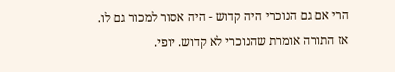הרי אם גם הנוכרי היה קדוש - היה אסור למכור גם לו.
אז התורה אומרת שהנוכרי לא קדוש. יופי.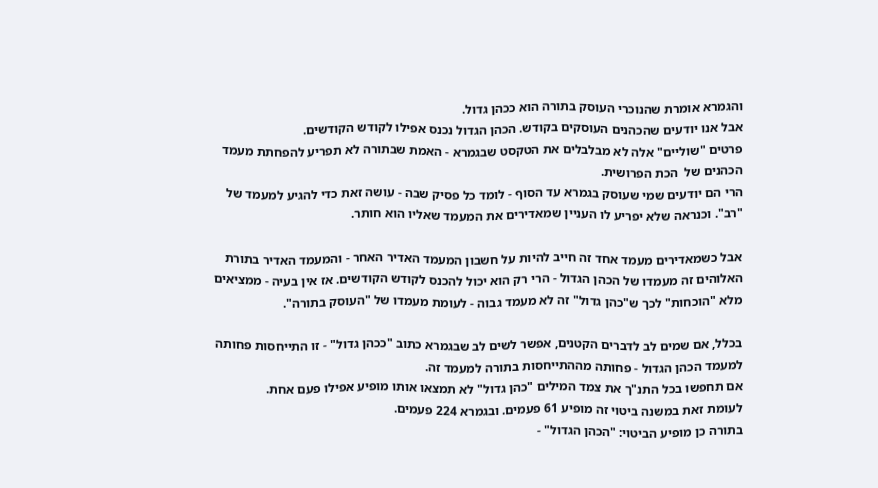והגמרא אומרת שהנוכרי העוסק בתורה הוא ככהן גדול.
אבל אנו יודעים שהכהנים העוסקים בקודש. הכהן הגדול נכנס אפילו לקודש הקודשים.
פרטים "שוליים" אלה לא מבלבלים את הטקסט שבגמרא - האמת שבתורה לא תפריע להפחתת מעמד הכהנים של  הכת הפרושית.
הרי הם יודעים שמי שעוסק בגמרא עד הסוף - לומד כל פסיק שבה - עושה זאת כדי להגיע למעמד של "רב". וכנראה שלא יפריע לו העניין שמאדירים את המעמד שאליו הוא חותר.

אבל כשמאדירים מעמד אחד זה חייב להיות על חשבון המעמד האדיר האחר - והמעמד האדיר בתורת האלוהים זה מעמדו של הכהן הגדול - הרי רק הוא יכול להכנס לקודש הקודשים. אז אין בעיה - ממציאים מלא "הוכחות" לכך ש"כהן גדול" זה לא מעמד גבוה - לעומת מעמדו של "העוסק בתורה".

בכלל, אם שמים לב לדברים הקטנים, אפשר לשים לב שבגמרא כתוב "ככהן גדול" - זו התייחסות פחותה למעמד הכהן הגדול - פחותה מההתייחסות בתורה למעמד זה.
אם תחפשו בכל התנ"ך את צמד המילים "כהן גדול" לא תמצאו אותו מופיע אפילו פעם אחת.
לעומת זאת במשנה ביטוי זה מופיע 61 פעמים. ובגמרא 224 פעמים.
בתורה כן מופיע הביטוי: "הכהן הגדול" -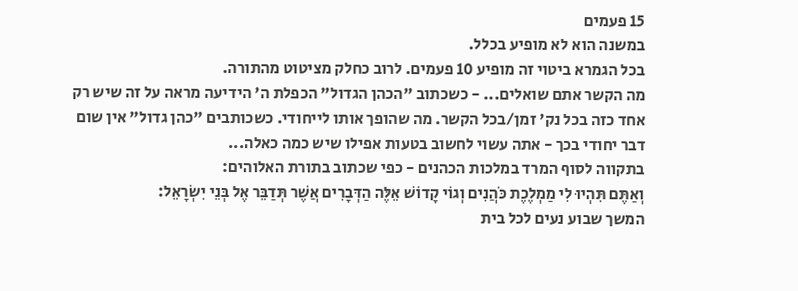15 פעמים
במשנה הוא לא מופיע בכלל.
בכל הגמרא ביטוי זה מופיע 10 פעמים. לרוב כחלק מציטוט מהתורה.
מה הקשר אתם שואלים... - כשכתוב "הכהן הגדול" הכפלת ה' הידיעה מראה על זה שיש רק אחד כזה בכל נק' זמן/בכל הקשר. מה שהופך אותו לייחודי. כשכותבים "כהן גדול" אין שום דבר יחודי בכך - אתה עשוי לחשוב בטעות אפילו שיש כמה כאלה...
בתקווה לסוף המרד במלכות הכהנים - כפי שכתוב בתורת האלוהים:
וְאַתֶּם תִּהְיוּ לִי מַמְלֶכֶת כֹּהֲנִים וְגוֹי קָדוֹשׁ אֵלֶּה הַדְּבָרִים אֲשֶׁר תְּדַבֵּר אֶל בְּנֵי יִשְׂרָאֵל:
המשך שבוע נעים לכל בית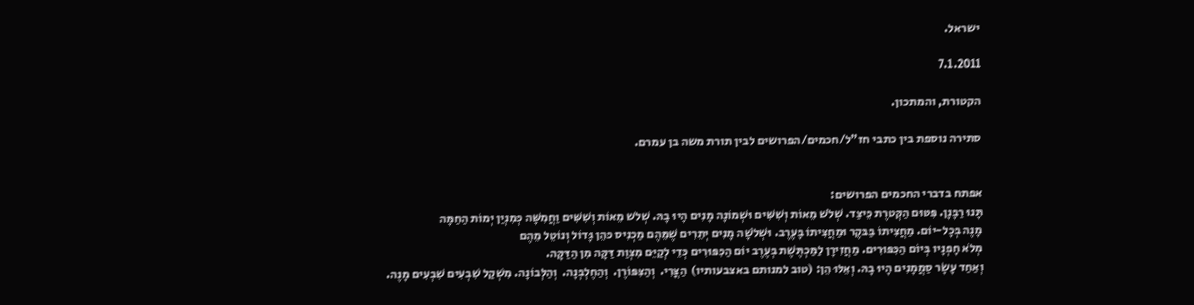ישראל.

7.1.2011

הקטורת, והמתכון.

סתירה נוספת בין כתבי חז"ל/חכמים/הפרושים לבין תורת משה בן עמרם.


אפתח בדברי החכמים הפרושים:
תָּנוּ רַבָּנָן. פִּטּוּם הַקְּטרֶת כֵּיצַד. שְׁלֹשׁ מֵאוֹת וְשִׁשִּׁים וּשְׁמוֹנָה מָנִים הָיוּ בָהּ. שְׁלֹש מֵאוֹת וְשִׁשִּׁים וַחֲמִשָּׁה כְּמִנְיַן יְמוֹת הַחַמָּה
מָנֶה בְּכָל-יוֹם. מַחֲצִיתוֹ בַּבּקֶר וּמַחֲצִיתוֹ בָּעֶרֶב. וּשְׁלֹשָׁה מָנִים יְתֵרִים שֶׁמֵּהֶם מַכְנִיס כּהֵן גָּדוֹל וְנוֹטֵל מֵהֶם
מְלֹא חָפְנָיו בְּיוֹם הַכִּפּוּרִים. מַחֲזִירָן לַמַּכְתֶּשֶׁת בְּעֶרֶב יוֹם הַכִּפּוּרִים כְּדֵי לְקַיֵּם מִצְוַת דַּקָּה מִן הַדַּקָּה.
וְאַחַד עָשָׂר סַמֲמָנִים הָיוּ בָהּ. וְאֵלּוּ הֵן: (טוב למנותם באצבעותיו)  הַצֳּרִי.  וְהַצִּפּוֹרֶן.  וְהַחֶלְבְּנָה.  וְהַלְּבוֹנָה. מִשְׁקַל שִׁבְעִים שִׁבְעִים מָנֶה.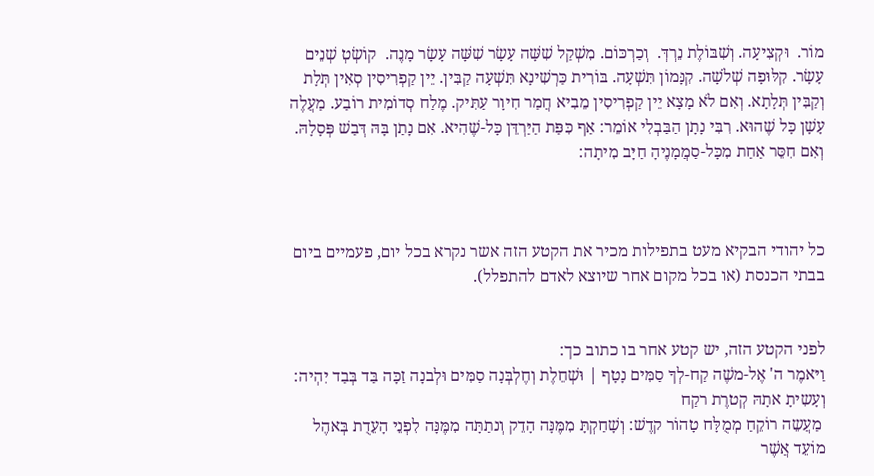מוֹר.  וּקְצִיעָה. וְשִׁבּוֹלֶת נֵרְדְּ.  וְכַרְכּוֹם. מִשְׁקַל שִׁשָּׁה עָשָׂר שִׁשָּׁה עָשָׂר מָנֶה.  קוֹשְׂטְ שְׁנֵים עָשָׂר. קִלּוּפָה שְׁלֹשָׁה. קִנָּמוֹן תִּשְׁעָה. בּוֹרִית כַּרְשִׁינָא תִּשְׁעָה קַבִּין. יֵין קַפְרִיסִין סְאִין תְּלָת וְקַבִּין תְּלָתָא. וְאִם לֹא מָצָא יֵין קַפְרִיסִין מֵבִיא חֲמַר חִיוָר עַתִּיק. מֶלַח סְדוֹמִית רוֹבַע. מַעֲלֶה עָשָׁן כָּל שֶׁהוּא. רִבִּי נָתָן הַבַּבְלִי אוֹמֵר: אַף כִּפַּת הַיַּרְדֵּן כָּל-שֶׁהִיא. אִם נָתַן בָּהּ דְּבַשׁ פְּסָלָהּ. וְאִם חִסֵּר אַחַת מִכָּל-סַמֲמָנֶיהָ חַיָּב מִיתָה:



כל יהודי הבקיא מעט בתפילות מכיר את הקטע הזה אשר נקרא בכל יום, פעמיים ביום בבתי הכנסת (או בכל מקום אחר שיוצא לאדם להתפלל).


לפני הקטע הזה, יש קטע אחר בו כתוב כך:
וַיּאמֶר ה' אֶל-משֶׁה קַח-לְךָ סַמִּים נָטָף | וּשְׁחֵלֶת וְחֶלְבְּנָה סַמִּים וּלְבנָה זַכָּה בַּד בְּבַד יִהְיה: וְעָשִיתָ אתָהּ קְטרֶת רקַח
 מַעֲשֵה רוֹקֵחַ מְמֻלָּח טָהוֹר קדֶשׁ: וְשָׁחַקְתָּ מִמֶּנָּה הָדֵק וְנתַתָּה מִמֶּנָּה לִפְנֵי הָעֵדֻת בְּאהֶל מוֹעֵד אֲשֶׁר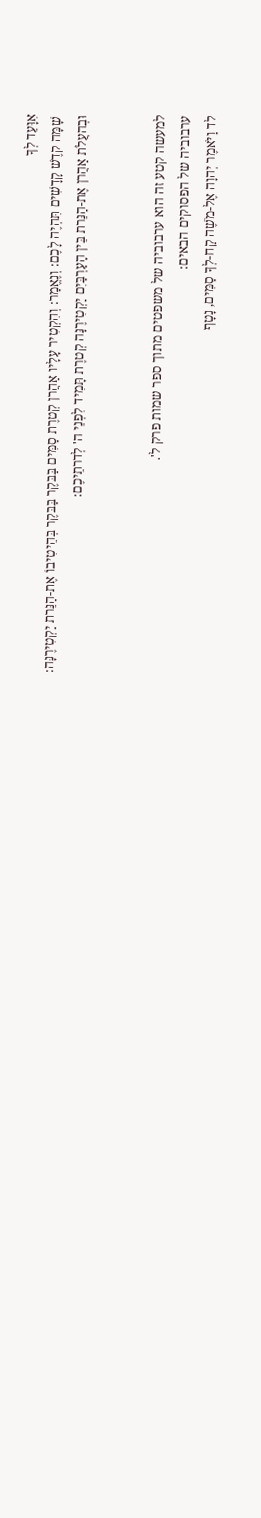אִוָּעֵד לְךָ
 שָׁמָּה קדֶשׁ קָדָשִׁים תִּהְיֶה לָכֶם: וְנֶאֱמַר: וְהִקְטִיר עָלָיו אַהֲרן קְטרֶת סַמִּים בַּבּקֶר בַּבּקֶר בְּהֵיטִיבוֹ אֶת-הַנֵּרת יַקְטִירֶנָּה:
וּבְהעֲלֹת אַהֲרן אֶת-הַנֵּרת בֵּין הָעַרְבַּיִם יַקְטִירֶנָּה קְטרֶת תָּמִיד לִפְנֵי ה' לְדרתֵיכֶם:


למעשה קטע זה הוא ערבוביה של משפטים מתוך ספר שמות פרק ל'.
ערבוביה של הפסוקים הבאים:
לד וַיֹּאמֶר יְהוָה אֶל-מֹשֶׁה קַח-לְךָ סַמִּים, נָטָף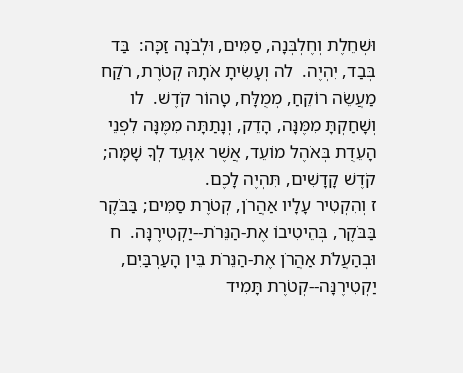וּשְׁחֵלֶת וְחֶלְבְּנָה, סַמִּים, וּלְבֹנָה זַכָּה:  בַּד בְּבַד, יִהְיֶה.  לה וְעָשִׂיתָ אֹתָהּ קְטֹרֶת, רֹקַח מַעֲשֵׂה רוֹקֵחַ, מְמֻלָּח, טָהוֹר קֹדֶשׁ.  לו וְשָׁחַקְתָּ מִמֶּנָּה, הָדֵק, וְנָתַתָּה מִמֶּנָּה לִפְנֵי הָעֵדֻת בְּאֹהֶל מוֹעֵד, אֲשֶׁר אִוָּעֵד לְךָ שָׁמָּה; קֹדֶשׁ קָדָשִׁים, תִּהְיֶה לָכֶם.
ז וְהִקְטִיר עָלָיו אַהֲרֹן, קְטֹרֶת סַמִּים; בַּבֹּקֶר בַּבֹּקֶר, בְּהֵיטִיבוֹ אֶת-הַנֵּרֹת--יַקְטִירֶנָּה.  ח וּבְהַעֲלֹת אַהֲרֹן אֶת-הַנֵּרֹת בֵּין הָעַרְבַּיִם, יַקְטִירֶנָּה--קְטֹרֶת תָּמִיד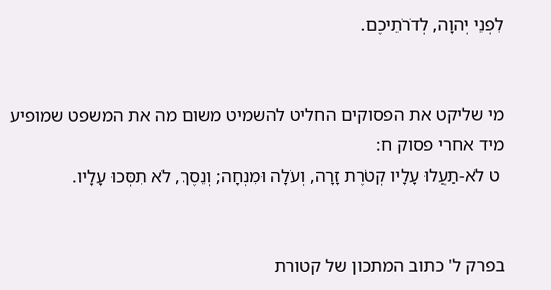לִפְנֵי יְהוָה, לְדֹרֹתֵיכֶם.


מי שליקט את הפסוקים החליט להשמיט משום מה את המשפט שמופיע מיד אחרי פסוק ח:
 ט לֹא-תַעֲלוּ עָלָיו קְטֹרֶת זָרָה, וְעֹלָה וּמִנְחָה; וְנֵסֶךְ, לֹא תִסְּכוּ עָלָיו.


בפרק ל' כתוב המתכון של קטורת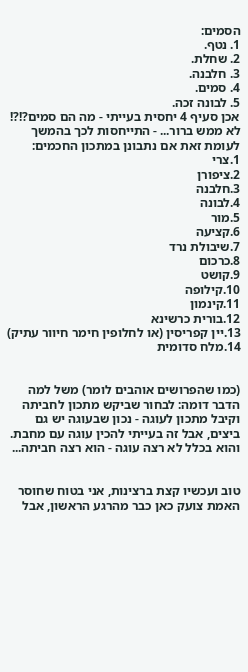הסמים:
1. נטף.
2. שחלת.
3. חלבנה.
4. סמים.
5. לבונה זכה.
אכן סעיף 4 יחסית בעייתי - מה הם סמים?!?! לא ממש ברור... - התייחסות לכך בהמשך
לעומת זאת אם נתבונן במתכון החכמים:
1.צרי
2.ציפורן
3.חלבנה
4.לבונה
5.מור
6.קציעה
7.שיבולת נרד
8.כרכום
9.קושט
10.קילופה
11.קינמון
12.בורית כרשינא
13.יין קפריסין (או לחלופין חימר חיוור עתיק)
14.מלח סדומית


(כמו שהפרושים אוהבים לומר) משל למה הדבר דומה: לבחור שביקש מתכון לחביתה וקיבל מתכון לעוגה - נכון שבעוגה יש גם ביצים, אבל זה בעייתי להכין עוגה עם מחבת. והוא בכלל לא רצה עוגה - הוא רצה חביתה...


טוב ועכשיו קצת ברצינות, אני בטוח שחוסר האמת צועק כאן כבר מהרגע הראשון, אבל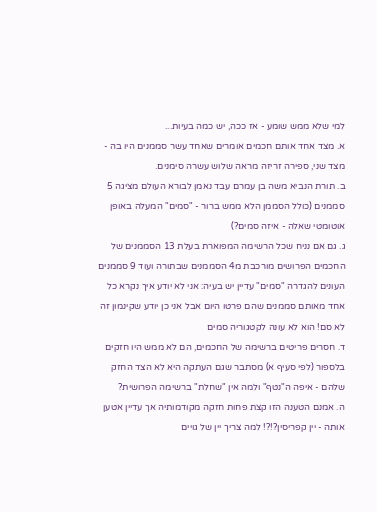למי שלא ממש שומע - אז ככה, יש כמה בעיות...
א. מצד אחד אותם חכמים אומרים שאחד עשר סממנים היו בה - מצד שני, ספירה זריזה מראה שלוש עשרה סימנים.
ב. תורת הנביא משה בן עמרם עבד נאמן לבורא העולם מציגה 5 סממנים (כולל הסממן הלא ממש ברור - "סמים" המעלה באופן אוטומטי שאלה - איזה סמים?)
ג. גם אם נניח שכל הרשימה המפוארת בעלת 13 הסממנים של החכמים הפרושים מורכבת מ4 הסממנים שבתורה ועוד 9 סממנים העונים להגדרה "סמים" עדיין יש בעיה: אני לא יודע איך נקרא כל אחד מאותם סממנים שהם פרטו היום אבל אני כן יודע שקינמון זה לא סם! הוא לא עונה לקטגוריה סמים
ד. חסרים פריטים ברשימה של החכמים, הם לא ממש היו חזקים בלספור (לפי סעיף א) מסתבר שגם העתקה היא לא הצד החזק שלהם - איפה ה"נטף" ולמה אין "שחלת" ברשימה הפרושית?
ה. אמנם הטענה הזו קצת פחות חזקה מקודמותיה אך עדיין אטען אותה - יין קפריסין?!?! למה צריך יין של גויים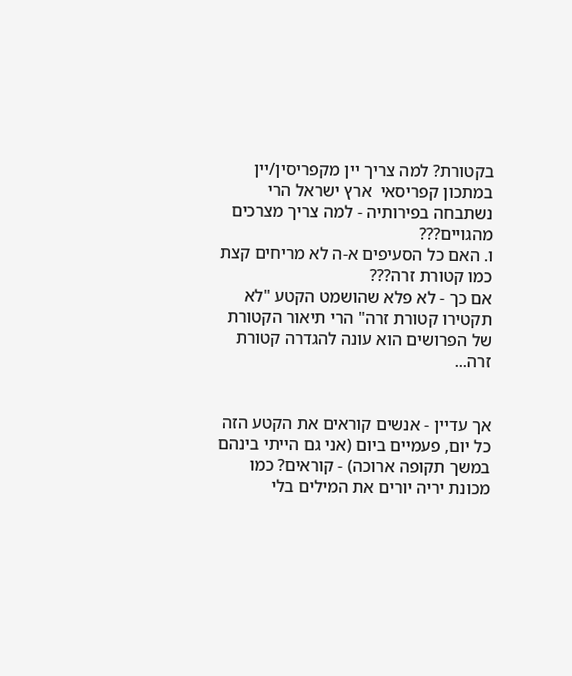בקטורת? למה צריך יין מקפריסין/יין במתכון קפריסאי  ארץ ישראל הרי נשתבחה בפירותיה - למה צריך מצרכים מהגויים???
ו. האם כל הסעיפים א-ה לא מריחים קצת כמו קטורת זרה???
אם כך - לא פלא שהושמט הקטע "לא תקטירו קטורת זרה" הרי תיאור הקטורת של הפרושים הוא עונה להגדרה קטורת זרה...


אך עדיין - אנשים קוראים את הקטע הזה כל יום, פעמיים ביום (אני גם הייתי בינהם במשך תקופה ארוכה) - קוראים? כמו מכונת יריה יורים את המילים בלי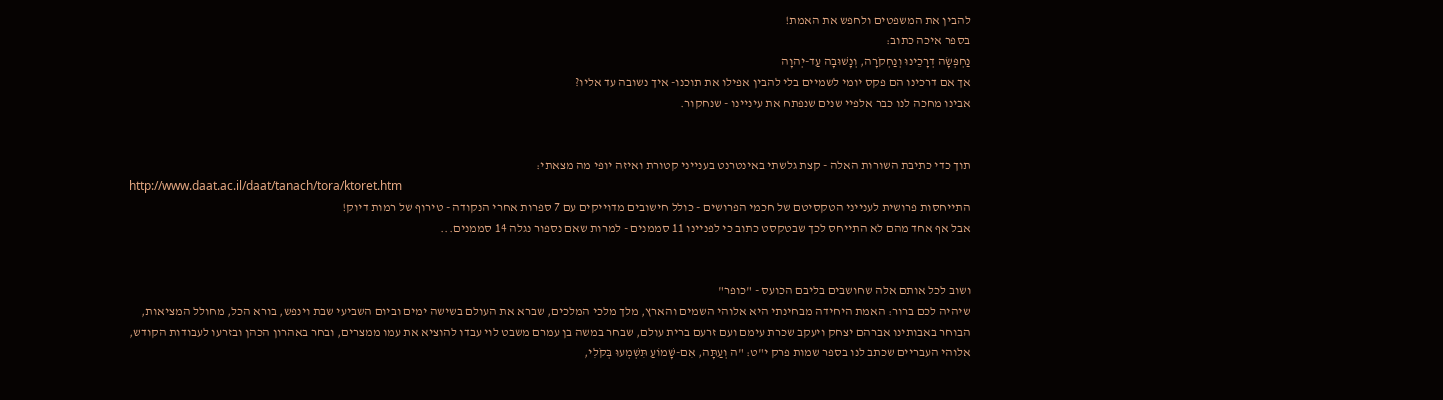להבין את המשפטים ולחפש את האמת!
בספר איכה כתוב:
נַחְפְּשָׂה דְרָכֵינוּ וְנַחְקֹרָה, וְנָשׁוּבָה עַד-יְהוָה
אך אם דרכינו הם פקס יומי לשמיים בלי להבין אפילו את תוכנו- איך נשובה עד אליו?
אבינו מחכה לנו כבר אלפיי שנים שנפתח את עיניינו - שנחקור.


תוך כדי כתיבת השורות האלה - קצת גלשתי באינטרנט בענייני קטורת ואיזה יופי מה מצאתי:
http://www.daat.ac.il/daat/tanach/tora/ktoret.htm
התייחסות פרושית לענייני הטקסיטם של חכמי הפרושים - כולל חישובים מדוייקים עם 7 ספרות אחרי הנקודה - טירוף של רמות דיוק!
אבל אף אחד מהם לא התייחס לכך שבטקסט כתוב כי לפניינו 11 סממנים - למרות שאם נספור נגלה 14 סממנים...


ושוב לכל אותם אלה שחושבים בליבם הכועס - "כופר"
שיהיה לכם ברור: האמת היחידה מבחינתי היא אלוהי השמים והארץ, מלך מלכי המלכים, שברא את העולם בשישה ימים וביום השביעי שבת וינפש, בורא הכל, מחולל המציאות, הבוחר באבותינו אברהם יצחק ויעקב שכרת עימם ועם זרעם ברית עולם, שבחר במשה בן עמרם משבט לוי עבדו להוציא את עמו ממצרים, ובחר באהרון הכהן ובזרעו לעבודות הקודש, אלוהי העבריים שכתב לנו בספר שמות פרק י"ט: "ה וְעַתָּה, אִם-שָׁמוֹעַ תִּשְׁמְעוּ בְּקֹלִי,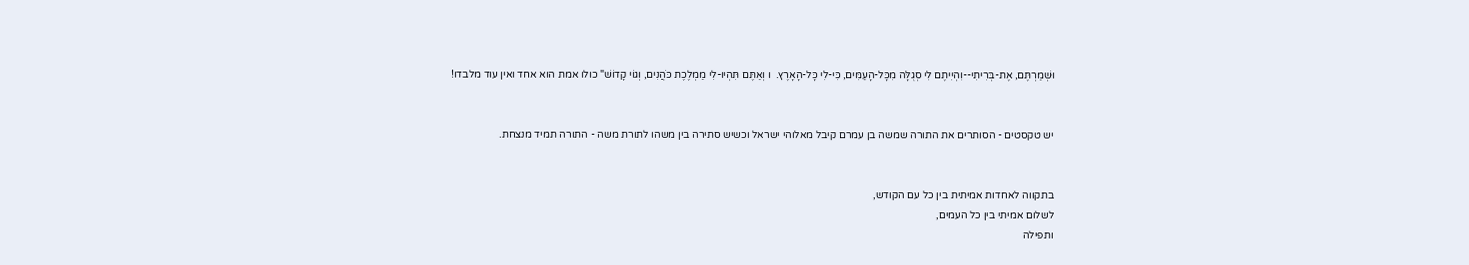וּשְׁמַרְתֶּם, אֶת-בְּרִיתִי--וִהְיִיתֶם לִי סְגֻלָּה מִכָּל-הָעַמִּים, כִּי-לִי כָּל-הָאָרֶץ.  ו וְאַתֶּם תִּהְיוּ-לִי מַמְלֶכֶת כֹּהֲנִים, וְגוֹי קָדוֹשׁ" כולו אמת הוא אחד ואין עוד מלבדו!


יש טקסטים - הסותרים את התורה שמשה בן עמרם קיבל מאלוהי ישראל וכשיש סתירה בין משהו לתורת משה - התורה תמיד מנצחת.


בתקווה לאחדות אמיתית בין כל עם הקודש,
לשלום אמיתי בין כל העמים,
ותפילה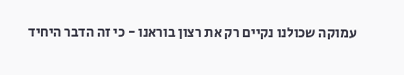עמוקה שכולנו נקיים רק את רצון בוראנו - כי זה הדבר היחיד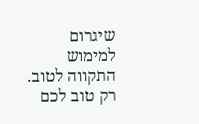שיגרום למימוש התקווה לטוב.
רק טוב לכם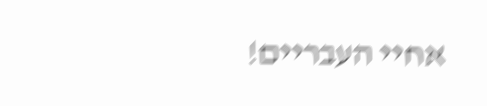אחיי העבריים!